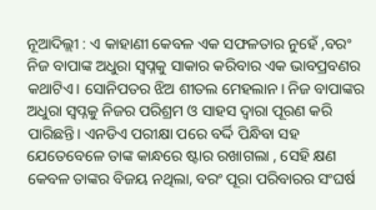ନୂଆଦିଲ୍ଲୀ : ଏ କାହାଣୀ କେବଳ ଏକ ସଫଳତାର ନୁହେଁ ,ବରଂ ନିଜ ବାପାଙ୍କ ଅଧୁରା ସ୍ୱପ୍ନକୁ ସାକାର କରିବାର ଏକ ଭାବପ୍ରବଣର କଥାଟିଏ। ସୋନିପତର ଝିଅ ଶୀତଲ ମେହଲାନ। ନିଜ ବାପାଙ୍କର ଅଧୁରା ସ୍ୱପ୍ନକୁ ନିଜର ପରିଶ୍ରମ ଓ ସାହସ ଦ୍ୱାରା ପୂରଣ କରି ପାରିଛନ୍ତି। ଏନଡିଏ ପରୀକ୍ଷା ପରେ ବର୍ଦ୍ଦି ପିନ୍ଧିବା ସହ ଯେତେବେଳେ ତାଙ୍କ କାନ୍ଧରେ ଷ୍ଟାର ରଖାଗଲା , ସେହି କ୍ଷଣ କେବଳ ତାଙ୍କର ବିଜୟ ନଥିଲା, ବରଂ ପୂରା ପରିବାରର ସଂଘର୍ଷ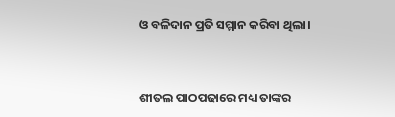ଓ ବଳିଦାନ ପ୍ରତି ସମ୍ମାନ କରିବା ଥିଲା।



ଶୀତଲ ପାଠପଢାରେ ମଧ୍ୟ ତାଙ୍କର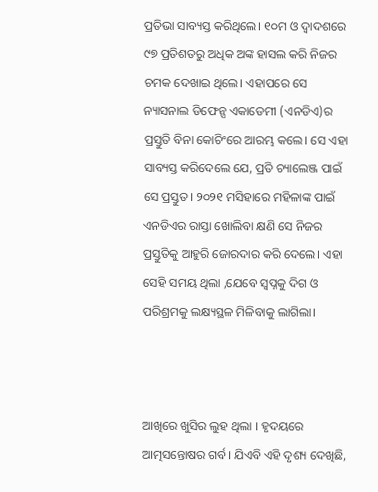ପ୍ରତିଭା ସାବ୍ୟସ୍ତ କରିଥିଲେ। ୧୦ମ ଓ ଦ୍ୱାଦଶରେ ୯୭ ପ୍ରତିଶତରୁ ଅଧିକ ଅଙ୍କ ହାସଲ କରି ନିଜର ଚମକ ଦେଖାଇ ଥିଲେ। ଏହାପରେ ସେ ନ୍ୟାସନାଲ ଡିଫେନ୍ସ ଏକାଡେମୀ (ଏନଡିଏ)ର ପ୍ରସ୍ତୁତି ବିନା କୋଚିଂରେ ଆରମ୍ଭ କଲେ। ସେ ଏହା ସାବ୍ୟସ୍ତ କରିଦେଲେ ଯେ, ପ୍ରତି ଚ୍ୟାଲେଞ୍ଜ ପାଇଁ ସେ ପ୍ରସ୍ତୁତ। ୨୦୨୧ ମସିହାରେ ମହିଳାଙ୍କ ପାଇଁ ଏନଡିଏର ରାସ୍ତା ଖୋଲିବା କ୍ଷଣି ସେ ନିଜର ପ୍ରସ୍ତୁତିକୁ ଆହୁରି ଜୋରଦାର କରି ଦେଲେ। ଏହା ସେହି ସମୟ ଥିଲା ,ଯେବେ ସ୍ୱପ୍ନକୁ ଦିଗ ଓ ପରିଶ୍ରମକୁ ଲକ୍ଷ୍ୟସ୍ଥଳ ମିଳିବାକୁ ଲାଗିଲା।



ଆଖିରେ ଖୁସିର ଲୁହ ଥିଲା । ହୃଦୟରେ ଆତ୍ମସନ୍ତୋଷର ଗର୍ବ। ଯିଏବି ଏହି ଦୃଶ୍ୟ ଦେଖିଛି,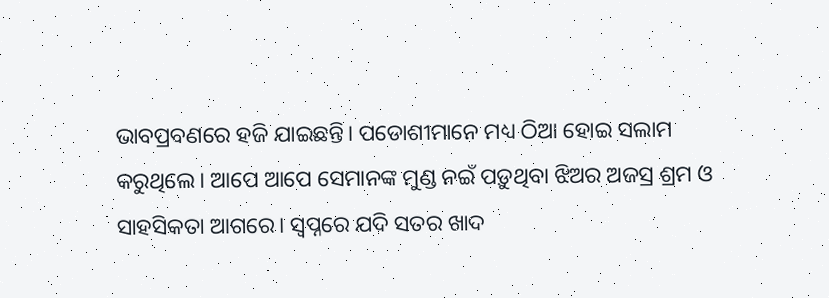ଭାବପ୍ରବଣରେ ହଜି ଯାଇଛନ୍ତି। ପଡୋଶୀମାନେ ମଧ୍ୟ ଠିଆ ହୋଇ ସଲାମ କରୁଥିଲେ। ଆପେ ଆପେ ସେମାନଙ୍କ ମୁଣ୍ଡ ନଇଁ ପଡ଼ୁଥିବା ଝିଅର ଅଜସ୍ର ଶ୍ରମ ଓ ସାହସିକତା ଆଗରେ। ସ୍ୱପ୍ନରେ ଯଦି ସତର ଖାଦ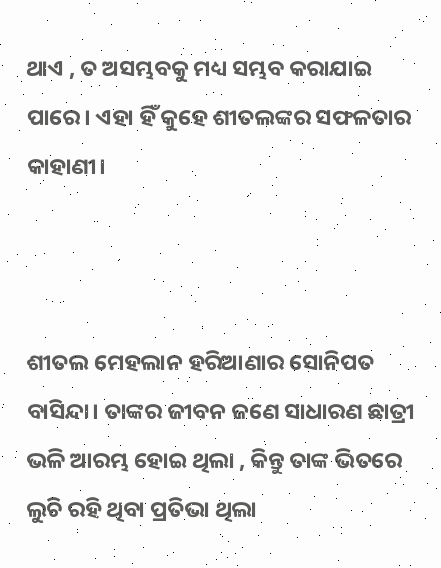ଥାଏ , ତ ଅସମ୍ଭବକୁ ମଧ୍ୟ ସମ୍ଭବ କରାଯାଇ ପାରେ। ଏହା ହିଁ କୁହେ ଶୀତଲଙ୍କର ସଫଳତାର କାହାଣୀ।



ଶୀତଲ ମେହଲାନ ହରିଆଣାର ସୋନିପତ ବାସିନ୍ଦା। ତାଙ୍କର ଜୀବନ ଜଣେ ସାଧାରଣ ଛାତ୍ରୀ ଭଳି ଆରମ୍ଭ ହୋଇ ଥିଲା , କିନ୍ତୁ ତାଙ୍କ ଭିତରେ ଲୁଚି ରହି ଥିବା ପ୍ରତିଭା ଥିଲା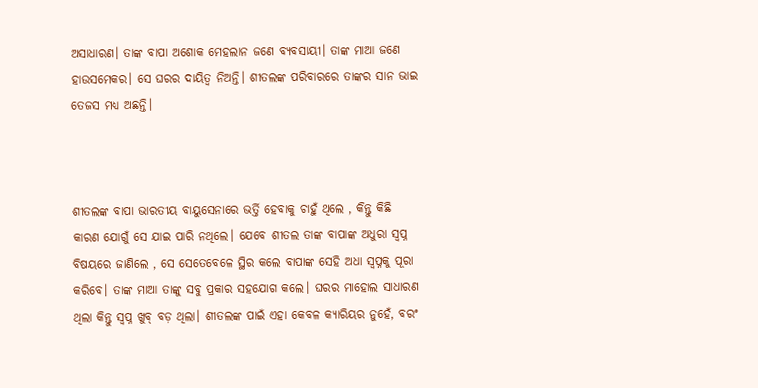ଅସାଧାରଣ। ତାଙ୍କ ବାପା ଅଶୋକ ମେହଲାନ ଜଣେ ବ୍ୟବସାୟୀ। ତାଙ୍କ ମାଆ ଜଣେ ହାଉସମେକର। ସେ ଘରର ଦାୟିତ୍ୱ ନିଅନ୍ତି। ଶୀତଲଙ୍କ ପରିବାରରେ ତାଙ୍କର ସାନ ଭାଇ ତେଜସ ମଧ୍ୟ ଅଛନ୍ତି।



ଶୀତଲଙ୍କ ବାପା ଭାରତୀୟ ବାୟୁସେନାରେ ଭର୍ତ୍ତି ହେବାକୁ ଚାହୁଁ ଥିଲେ , କିନ୍ତୁ କିଛି କାରଣ ଯୋଗୁଁ ସେ ଯାଇ ପାରି ନଥିଲେ। ଯେବେ ଶୀତଲ ତାଙ୍କ ବାପାଙ୍କ ଅଧୁରା ସ୍ୱପ୍ନ ବିଷୟରେ ଜାଣିଲେ , ସେ ସେତେବେଳେ ସ୍ଥିର କଲେ ବାପାଙ୍କ ସେହି ଅଧା ସ୍ୱପ୍ନକୁ ପୂରା କରିବେ। ତାଙ୍କ ମାଆ ତାଙ୍କୁ ସବୁ ପ୍ରକାର ସହଯୋଗ କଲେ। ଘରର ମାହୋଲ ସାଧାରଣ ଥିଲା କିନ୍ତୁ ସ୍ୱପ୍ନ ଖୁବ୍ ବଡ଼ ଥିଲା। ଶୀତଲଙ୍କ ପାଇଁ ଏହା କେବଳ କ୍ୟାରିୟର ନୁହେଁ, ବରଂ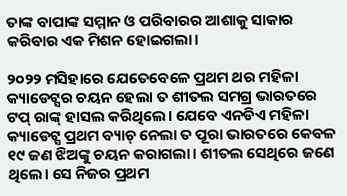ତାଙ୍କ ବାପାଙ୍କ ସମ୍ମାନ ଓ ପରିବାରର ଆଶାକୁ ସାକାର କରିବାର ଏକ ମିଶନ ହୋଇଗଲା।

୨୦୨୨ ମସିହାରେ ଯେତେବେଳେ ପ୍ରଥମ ଥର ମହିଳା କ୍ୟାଡେଟ୍ସର ଚୟନ ହେଲା ତ ଶୀତଲ ସମଗ୍ର ଭାରତରେ ଟପ୍ ରାଙ୍କ୍ ହାସଲ କରିଥିଲେ। ଯେବେ ଏନଡିଏ ମହିଳା କ୍ୟାଡେଟ୍ସ ପ୍ରଥମ ବ୍ୟାଚ୍ ନେଲା ତ ପୂରା ଭାରତରେ କେବଳ ୧୯ ଜଣ ଝିଅଙ୍କୁ ଚୟନ କରାଗଲା। ଶୀତଲ ସେଥିରେ ଜଣେ ଥିଲେ। ସେ ନିଜର ପ୍ରଥମ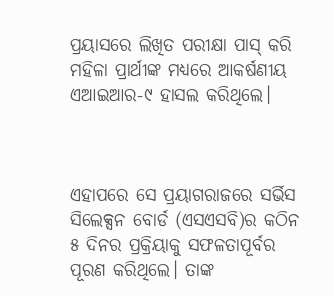ପ୍ରୟାସରେ ଲିଖିତ ପରୀକ୍ଷା ପାସ୍ କରି ମହିଳା ପ୍ରାର୍ଥୀଙ୍କ ମଧ୍ୟରେ ଆକର୍ଷଣୀୟ ଏଆଇଆର-୯ ହାସଲ କରିଥିଲେ।



ଏହାପରେ ସେ ପ୍ରୟାଗରାଜରେ ସର୍ଭିସ ସିଲେକ୍ସନ ବୋର୍ଡ (ଏସଏସବି)ର କଠିନ ୫ ଦିନର ପ୍ରକ୍ରିୟାକୁ ସଫଳତାପୂର୍ବର ପୂରଣ କରିଥିଲେ। ତାଙ୍କ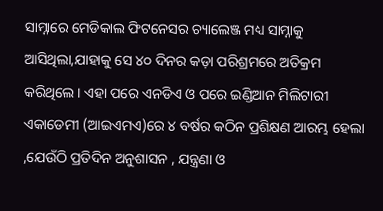ସାମ୍ନାରେ ମେଡିକାଲ ଫିଟନେସର ଚ୍ୟାଲେଞ୍ଜ ମଧ୍ୟ ସାମ୍ନାକୁ ଆସିଥିଲା,ଯାହାକୁ ସେ ୪୦ ଦିନର କଡ଼ା ପରିଶ୍ରମରେ ଅତିକ୍ରମ କରିଥିଲେ। ଏହା ପରେ ଏନଡିଏ ଓ ପରେ ଇଣ୍ଡିଆନ ମିଲିଟାରୀ ଏକାଡେମୀ (ଆଇଏମଏ)ରେ ୪ ବର୍ଷର କଠିନ ପ୍ରଶିକ୍ଷଣ ଆରମ୍ଭ ହେଲା ,ଯେଉଁଠି ପ୍ରତିଦିନ ଅନୁଶାସନ , ଯନ୍ତ୍ରଣା ଓ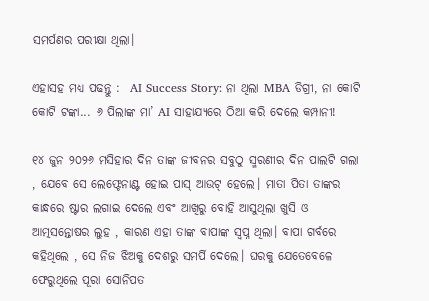ସମର୍ପଣର ପରୀକ୍ଷା ଥିଲା।

ଏହାସହ ମଧ୍ୟ ପଢନ୍ତୁ :  AI Success Story: ନା ଥିଲା MBA ଡିଗ୍ରୀ, ନା କୋଟି କୋଟି ଟଙ୍କା... ୬ ପିଲାଙ୍କ ମା’ AI ସାହାଯ୍ୟରେ ଠିଆ କରି ଦେଲେ କମ୍ପାନୀ!

୧୪ ଜୁନ ୨୦୨୬ ମସିହାର ଦିନ ତାଙ୍କ ଜୀବନର ସବୁଠୁ ସ୍ମରଣୀର ଦିନ ପାଲଟି ଗଲା , ଯେବେ ସେ ଲେଫ୍ଟେନାଣ୍ଟ ହୋଇ ପାସ୍ ଆଉଟ୍ ହେଲେ। ମାତା ପିତା ତାଙ୍କର କାନ୍ଧରେ ଷ୍ଟାର ଲଗାଇ ଦେଲେ ଏବଂ ଆଖିରୁ ବୋହି ଆସୁଥିଲା ଖୁସି ଓ ଆତ୍ମସନ୍ତୋଷର ଲୁହ , କାରଣ ଏହା ତାଙ୍କ ବାପାଙ୍କ ସ୍ୱପ୍ନ ଥିଲା। ବାପା ଗର୍ବରେ କହିଥିଲେ , ସେ ନିଜ ଝିଅକୁ ଦେଶରୁ ସମର୍ପି ଦେଲେ। ଘରକୁ ଯେତେବେଳେ ଫେରୁଥିଲେ ପୂରା ସୋନିପତ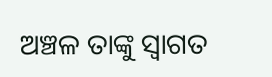ଅଞ୍ଚଳ ତାଙ୍କୁ ସ୍ୱାଗତ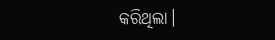କରିଥିଲା।